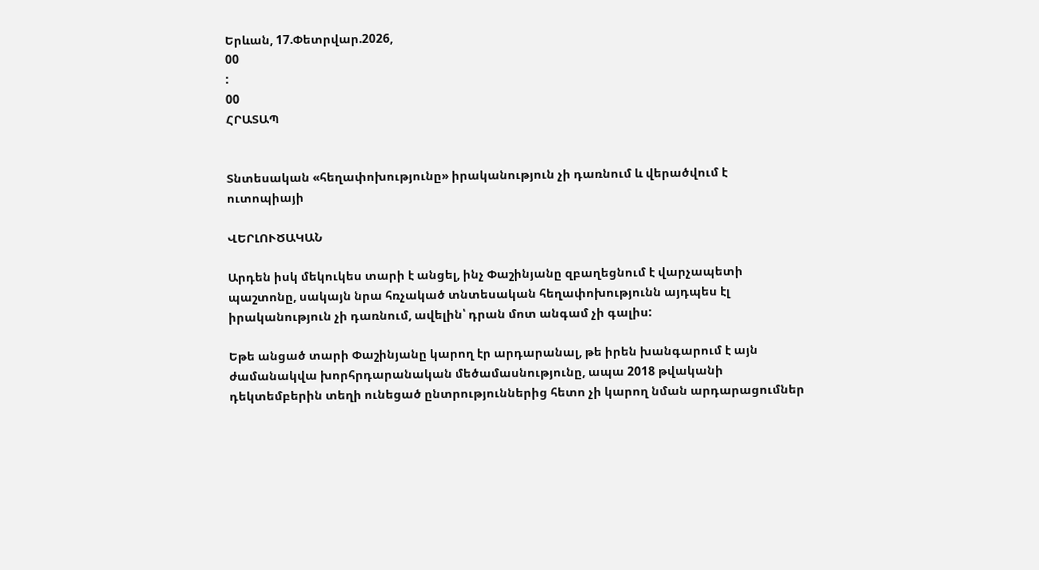Երևան, 17.Փետրվար.2026,
00
:
00
ՀՐԱՏԱՊ


Տնտեսական «հեղափոխությունը» իրականություն չի դառնում և վերածվում է ուտոպիայի

ՎԵՐԼՈՒԾԱԿԱՆ

Արդեն իսկ մեկուկես տարի է անցել, ինչ Փաշինյանը զբաղեցնում է վարչապետի պաշտոնը, սակայն նրա հռչակած տնտեսական հեղափոխությունն այդպես էլ իրականություն չի դառնում, ավելին՝ դրան մոտ անգամ չի գալիս:

Եթե անցած տարի Փաշինյանը կարող էր արդարանալ, թե իրեն խանգարում է այն ժամանակվա խորհրդարանական մեծամասնությունը, ապա 2018 թվականի դեկտեմբերին տեղի ունեցած ընտրություններից հետո չի կարող նման արդարացումներ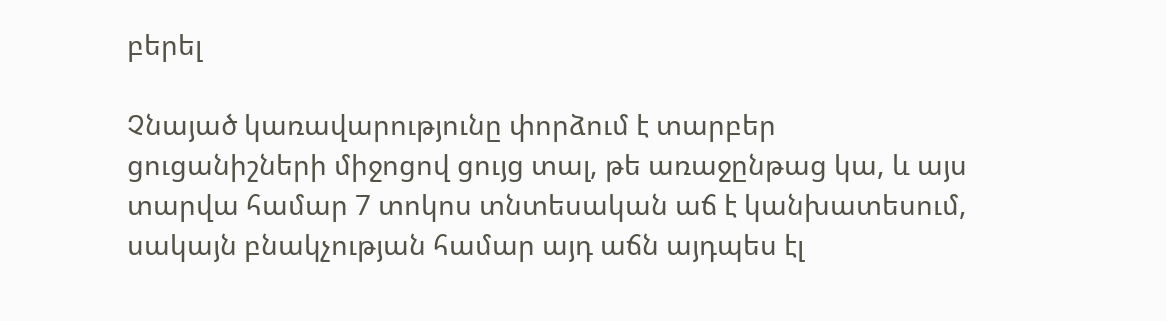բերել

Չնայած կառավարությունը փորձում է տարբեր ցուցանիշների միջոցով ցույց տալ, թե առաջընթաց կա, և այս տարվա համար 7 տոկոս տնտեսական աճ է կանխատեսում, սակայն բնակչության համար այդ աճն այդպես էլ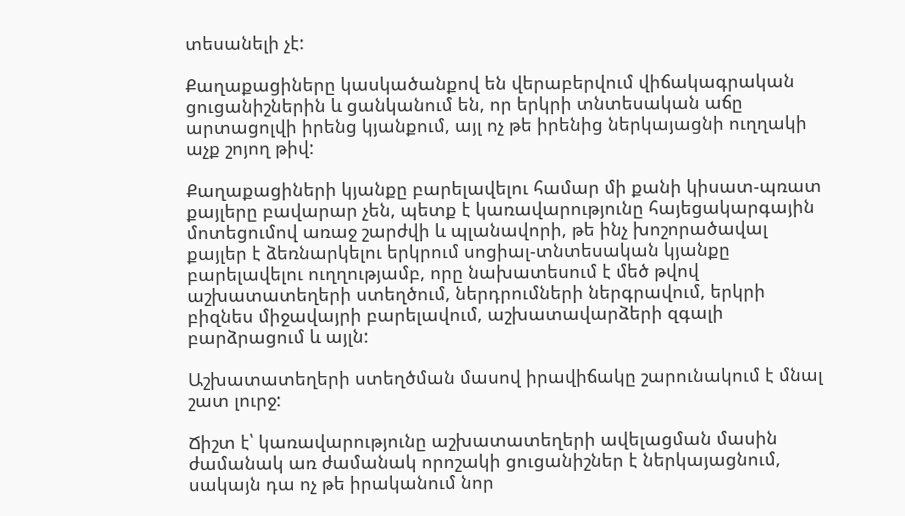տեսանելի չէ:

Քաղաքացիները կասկածանքով են վերաբերվում վիճակագրական ցուցանիշներին և ցանկանում են, որ երկրի տնտեսական աճը արտացոլվի իրենց կյանքում, այլ ոչ թե իրենից ներկայացնի ուղղակի աչք շոյող թիվ:

Քաղաքացիների կյանքը բարելավելու համար մի քանի կիսատ-պռատ քայլերը բավարար չեն, պետք է կառավարությունը հայեցակարգային մոտեցումով առաջ շարժվի և պլանավորի, թե ինչ խոշորածավալ քայլեր է ձեռնարկելու երկրում սոցիալ-տնտեսական կյանքը բարելավելու ուղղությամբ, որը նախատեսում է մեծ թվով աշխատատեղերի ստեղծում, ներդրումների ներգրավում, երկրի բիզնես միջավայրի բարելավում, աշխատավարձերի զգալի բարձրացում և այլն:

Աշխատատեղերի ստեղծման մասով իրավիճակը շարունակում է մնալ շատ լուրջ:

Ճիշտ է՝ կառավարությունը աշխատատեղերի ավելացման մասին ժամանակ առ ժամանակ որոշակի ցուցանիշներ է ներկայացնում, սակայն դա ոչ թե իրականում նոր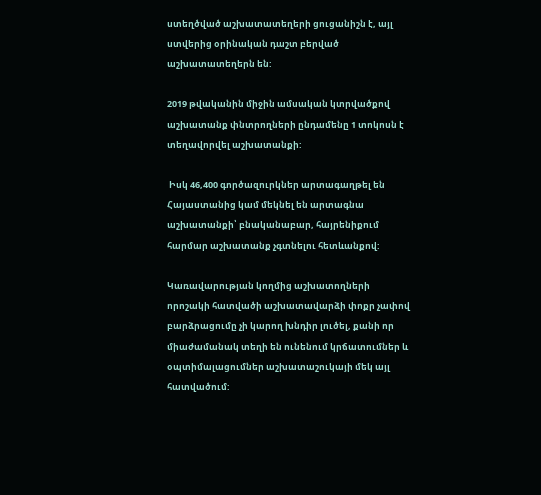ստեղծված աշխատատեղերի ցուցանիշն է, այլ ստվերից օրինական դաշտ բերված աշխատատեղերն են:

2019 թվականին միջին ամսական կտրվածքով աշխատանք փնտրողների ընդամենը 1 տոկոսն է տեղավորվել աշխատանքի:

 Իսկ 46,400 գործազուրկներ արտագաղթել են Հայաստանից կամ մեկնել են արտագնա աշխատանքի՝ բնականաբար, հայրենիքում հարմար աշխատանք չգտնելու հետևանքով:

Կառավարության կողմից աշխատողների որոշակի հատվածի աշխատավարձի փոքր չափով բարձրացումը չի կարող խնդիր լուծել, քանի որ միաժամանակ տեղի են ունենում կրճատումներ և օպտիմալացումներ աշխատաշուկայի մեկ այլ հատվածում: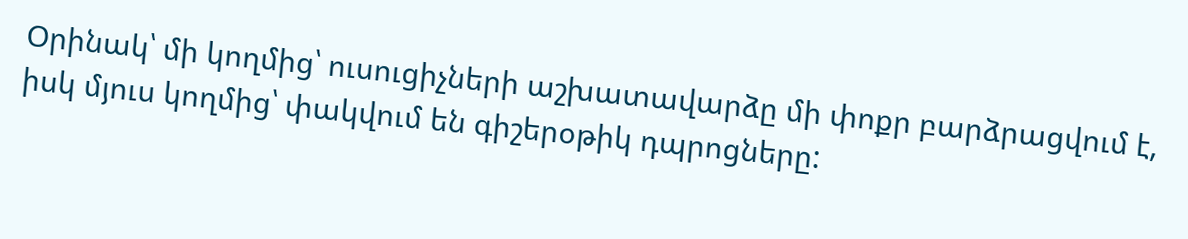Օրինակ՝ մի կողմից՝ ուսուցիչների աշխատավարձը մի փոքր բարձրացվում է, իսկ մյուս կողմից՝ փակվում են գիշերօթիկ դպրոցները: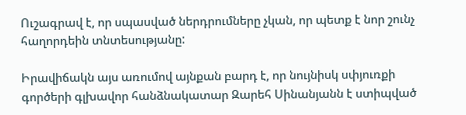Ուշագրավ է, որ սպասված ներդրումները չկան, որ պետք է նոր շունչ հաղորդեին տնտեսությանը:

Իրավիճակն այս առումով այնքան բարդ է, որ նույնիսկ սփյուռքի գործերի գլխավոր հանձնակատար Զարեհ Սինանյանն է ստիպված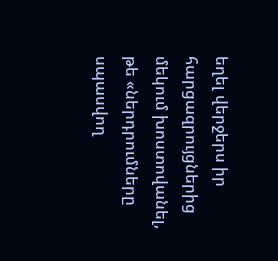եղել վերջերս իր հարցազրույցներից մեկում խոստովանել, թե «ներդրումները սպասվող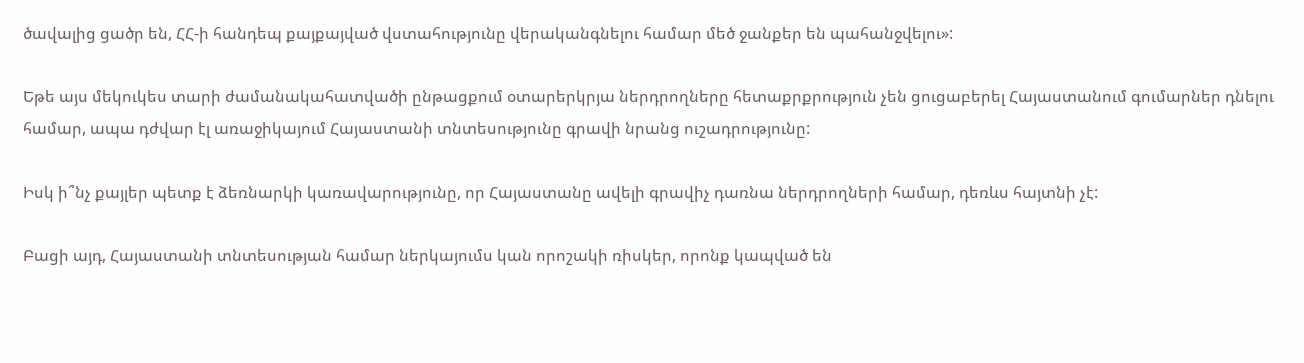ծավալից ցածր են, ՀՀ-ի հանդեպ քայքայված վստահությունը վերականգնելու համար մեծ ջանքեր են պահանջվելու»:

Եթե այս մեկուկես տարի ժամանակահատվածի ընթացքում օտարերկրյա ներդրողները հետաքրքրություն չեն ցուցաբերել Հայաստանում գումարներ դնելու համար, ապա դժվար էլ առաջիկայում Հայաստանի տնտեսությունը գրավի նրանց ուշադրությունը:

Իսկ ի՞նչ քայլեր պետք է ձեռնարկի կառավարությունը, որ Հայաստանը ավելի գրավիչ դառնա ներդրողների համար, դեռևս հայտնի չէ:

Բացի այդ, Հայաստանի տնտեսության համար ներկայումս կան որոշակի ռիսկեր, որոնք կապված են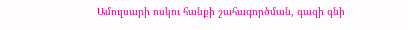Ամուլսարի ոսկու հանքի շահագործման, գազի գնի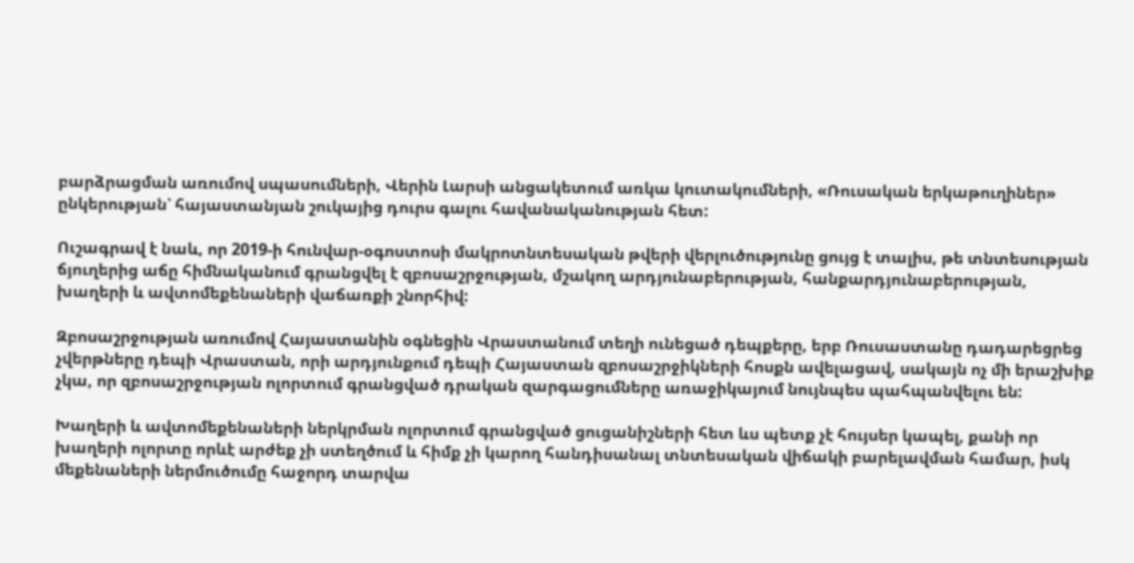բարձրացման առումով սպասումների, Վերին Լարսի անցակետում առկա կուտակումների, «Ռուսական երկաթուղիներ» ընկերության՝ հայաստանյան շուկայից դուրս գալու հավանականության հետ:

Ուշագրավ է նաև, որ 2019-ի հունվար-օգոստոսի մակրոտնտեսական թվերի վերլուծությունը ցույց է տալիս, թե տնտեսության ճյուղերից աճը հիմնականում գրանցվել է զբոսաշրջության, մշակող արդյունաբերության, հանքարդյունաբերության, խաղերի և ավտոմեքենաների վաճառքի շնորհիվ:

Զբոսաշրջության առումով Հայաստանին օգնեցին Վրաստանում տեղի ունեցած դեպքերը, երբ Ռուսաստանը դադարեցրեց չվերթները դեպի Վրաստան, որի արդյունքում դեպի Հայաստան զբոսաշրջիկների հոսքն ավելացավ, սակայն ոչ մի երաշխիք չկա, որ զբոսաշրջության ոլորտում գրանցված դրական զարգացումները առաջիկայում նույնպես պահպանվելու են:

Խաղերի և ավտոմեքենաների ներկրման ոլորտում գրանցված ցուցանիշների հետ ևս պետք չէ հույսեր կապել, քանի որ խաղերի ոլորտը որևէ արժեք չի ստեղծում և հիմք չի կարող հանդիսանալ տնտեսական վիճակի բարելավման համար, իսկ մեքենաների ներմուծումը հաջորդ տարվա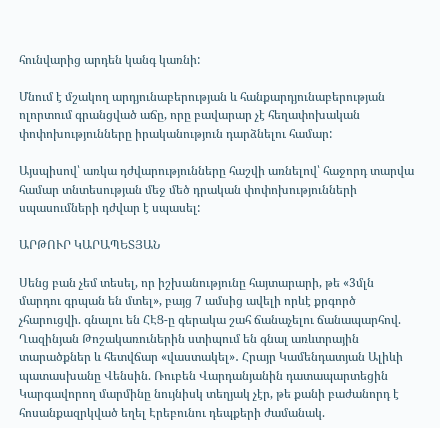հունվարից արդեն կանգ կառնի:

Մնում է մշակող արդյունաբերության և հանքարդյունաբերության ոլորտում գրանցված աճը, որը բավարար չէ հեղափոխական փոփոխությունները իրականություն դարձնելու համար:

Այսպիսով՝ առկա դժվարությունները հաշվի առնելով՝ հաջորդ տարվա համար տնտեսության մեջ մեծ դրական փոփոխությունների սպասումների դժվար է սպասել:

ԱՐԹՈՒՐ ԿԱՐԱՊԵՏՅԱՆ

Սենց բան չեմ տեսել, որ իշխանությունը հայտարարի, թե «3մլն մարդու գրպան են մտել», բայց 7 ամսից ավելի որևէ քրգործ չհարուցվի. գնալու են ՀԷՑ-ը գերակա շահ ճանաչելու ճանապարհով. Ղազինյան Թոշակառուներին ստիպում են գնալ առևտրային տարածքներ և հետվճար «վաստակել»․ Հրայր Կամենդատյան Ալիևի պատասխանը Վենսին. Ռուբեն Վարդանյանին դատապարտեցին Կարգավորող մարմինը նույնիսկ տեղյակ չէր, թե քանի բաժանորդ է հոսանքազրկված եղել Էրեբունու դեպքերի ժամանակ.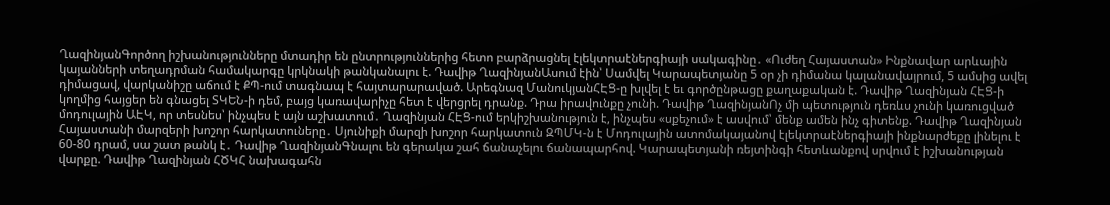ՂազինյանԳործող իշխանությունները մտադիր են ընտրություններից հետո բարձրացնել էլեկտրաէներգիայի սակագինը․ «Ուժեղ Հայաստան» Ինքնավար արևային կայանների տեղադրման համակարգը կրկնակի թանկանալու է. Դավիթ ՂազինյանԱսում էին՝ Սամվել Կարապետյանը 5 օր չի դիմանա կալանավայրում, 5 ամսից ավել դիմացավ, վարկանիշը աճում է ՔՊ-ում տագնապ է հայտարարաված. Արեգնազ ՄանուկյանՀԷՑ-ը խլվել է եւ գործընթացը քաղաքական է. Դավիթ Ղազինյան ՀԷՑ-ի կողմից հայցեր են գնացել ՏԿԵՆ-ի դեմ, բայց կառավարիչը հետ է վերցրել դրանք. Դրա իրավունքը չունի. Դավիթ ՂազինյանՈչ մի պետություն դեռևս չունի կառուցված մոդուլային ԱԷԿ, որ տեսնես՝ ինչպես է այն աշխատում․ Ղազինյան ՀԷՑ-ում երկիշխանություն է, ինչպես «սքեչում» է ասվում՝ մենք ամեն ինչ գիտենք. Դավիթ Ղազինյան Հայաստանի մարզերի խոշոր հարկատուները․ Սյունիքի մարզի խոշոր հարկատուն ԶՊՄԿ-ն է Մոդուլային ատոմակայանով էլեկտրաէներգիայի ինքնարժեքը լինելու է 60-80 դրամ, սա շատ թանկ է․ Դավիթ ՂազինյանԳնալու են գերակա շահ ճանաչելու ճանապարհով. Կարապետյանի ռեյտինգի հետևանքով սրվում է իշխանության վարքը. Դավիթ Ղազինյան ՀԾԿՀ նախագահն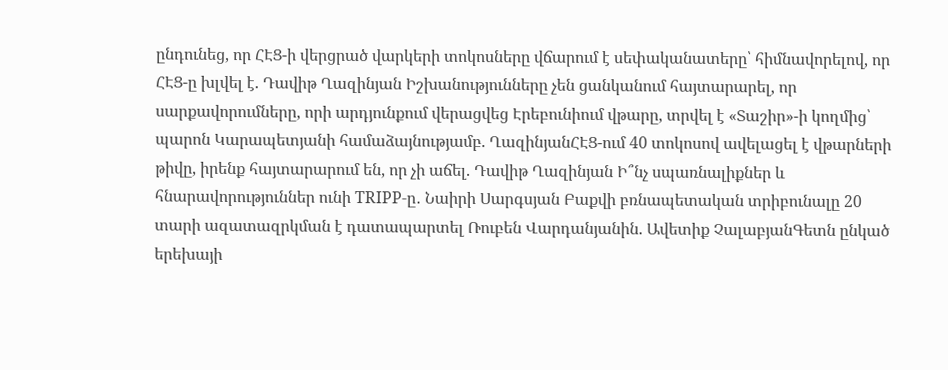ընդունեց, որ ՀԷՑ-ի վերցրած վարկերի տոկոսները վճարում է սեփականատերը՝ հիմնավորելով, որ ՀԷՑ-ը խլվել է. Դավիթ Ղազինյան Իշխանությունները չեն ցանկանում հայտարարել, որ սարքավորումները, որի արդյունքում վերացվեց Էրեբունիում վթարը, տրվել է «Տաշիր»-ի կողմից՝ պարոն Կարապետյանի համաձայնությամբ. ՂազինյանՀԷՑ-ում 40 տոկոսով ավելացել է վթարների թիվը, իրենք հայտարարում են, որ չի աճել. Դավիթ Ղազինյան Ի՞նչ սպառնալիքներ և հնարավորություններ ունի TRIPP-ը․ Նաիրի Սարգսյան Բաքվի բռնապետական տրիբունալը 20 տարի ազատազրկման է դատապարտել Ռուբեն Վարդանյանին. Ավետիք ՉալաբյանԳետն ընկած երեխայի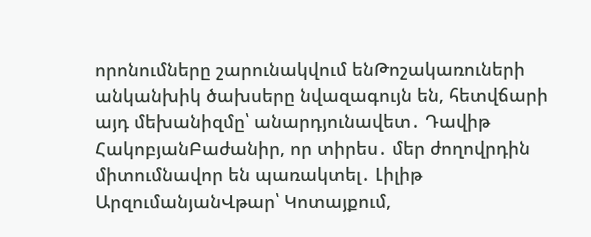որոնումները շարունակվում ենԹոշակառուների անկանխիկ ծախսերը նվազագույն են, հետվճարի այդ մեխանիզմը՝ անարդյունավետ․ Դավիթ ՀակոբյանԲաժանիր, որ տիրես․ մեր ժողովրդին միտումնավոր են պառակտել․ Լիլիթ ԱրզումանյանՎթար՝ Կոտայքում,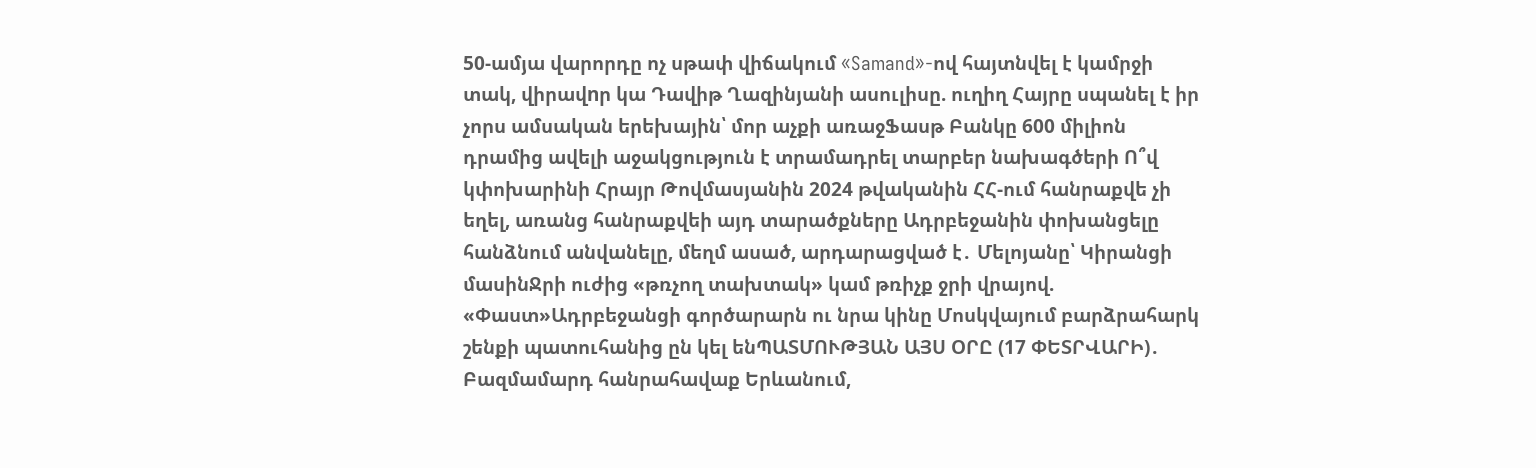50-ամյա վարորդը ոչ սթափ վիճակում «Samand»-ով հայտնվել է կամրջի տակ, վիրավnր կա Դավիթ Ղազինյանի ասուլիսը. ուղիղ Հայրը սպանել է իր չորս ամսական երեխային՝ մոր աչքի առաջՖասթ Բանկը 600 միլիոն դրամից ավելի աջակցություն է տրամադրել տարբեր նախագծերի Ո՞վ կփոխարինի Հրայր Թովմասյանին 2024 թվականին ՀՀ-ում հանրաքվե չի եղել, առանց հանրաքվեի այդ տարածքները Ադրբեջանին փոխանցելը հանձնում անվանելը, մեղմ ասած, արդարացված է․ Մելոյանը՝ Կիրանցի մասինՋրի ուժից «թռչող տախտակ» կամ թռիչք ջրի վրայով. «Փաստ»Ադրբեջանցի գործարարն ու նրա կինը Մոսկվայում բարձրահարկ շենքի պատուհանից ըն կել ենՊԱՏՄՈՒԹՅԱՆ ԱՅՍ ՕՐԸ (17 ՓԵՏՐՎԱՐԻ)․ Բազմամարդ հանրահավաք Երևանում,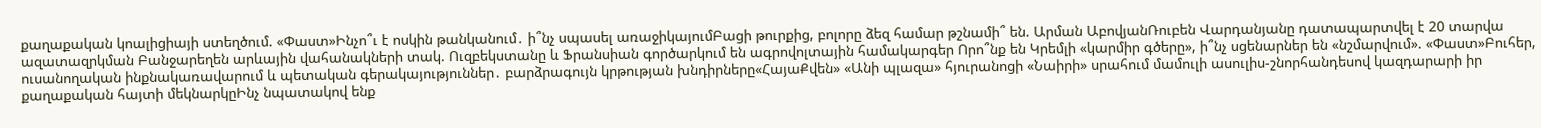քաղաքական կոալիցիայի ստեղծում. «Փաստ»Ինչո՞ւ է ոսկին թանկանում․ ի՞նչ սպասել առաջիկայումԲացի թուրքից, բոլորը ձեզ համար թշնամի՞ են. Արման ԱբովյանՌուբեն Վարդանյանը դատապարտվել է 20 տարվա ազատազրկման Բանջարեղեն արևային վահանակների տակ. Ուզբեկստանը և Ֆրանսիան գործարկում են ագրովոլտային համակարգեր Որո՞նք են Կրեմլի «կարմիր գծերը», ի՞նչ սցենարներ են «նշմարվում». «Փաստ»Բուհեր, ուսանողական ինքնակառավարում և պետական գերակայություններ․ բարձրագույն կրթության խնդիրները«ՀայաՔվեն» «Անի պլազա» հյուրանոցի «Նաիրի» սրահում մամուլի ասուլիս-շնորհանդեսով կազդարարի իր քաղաքական հայտի մեկնարկըԻնչ նպատակով ենք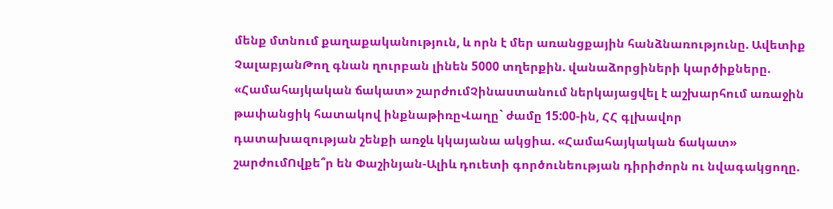մենք մտնում քաղաքականություն, և որն է մեր առանցքային հանձնառությունը. Ավետիք ՉալաբյանԹող գնան ղուրբան լինեն 5000 տղերքին. վանաձորցիների կարծիքները. «Համահայկական ճակատ» շարժումՉինաստանում ներկայացվել է աշխարհում առաջին թափանցիկ հատակով ինքնաթիռըՎաղը` ժամը 15:00-ին, ՀՀ գլխավոր դատախազության շենքի առջև կկայանա ակցիա. «Համահայկական ճակատ» շարժումՈվքե՞ր են Փաշինյան-Ալիև դուետի գործունեության դիրիժորն ու նվագակցողը.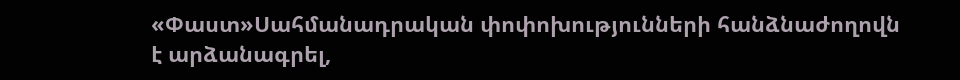«Փաստ»Սահմանադրական փոփոխությունների հանձնաժողովն է արձանագրել,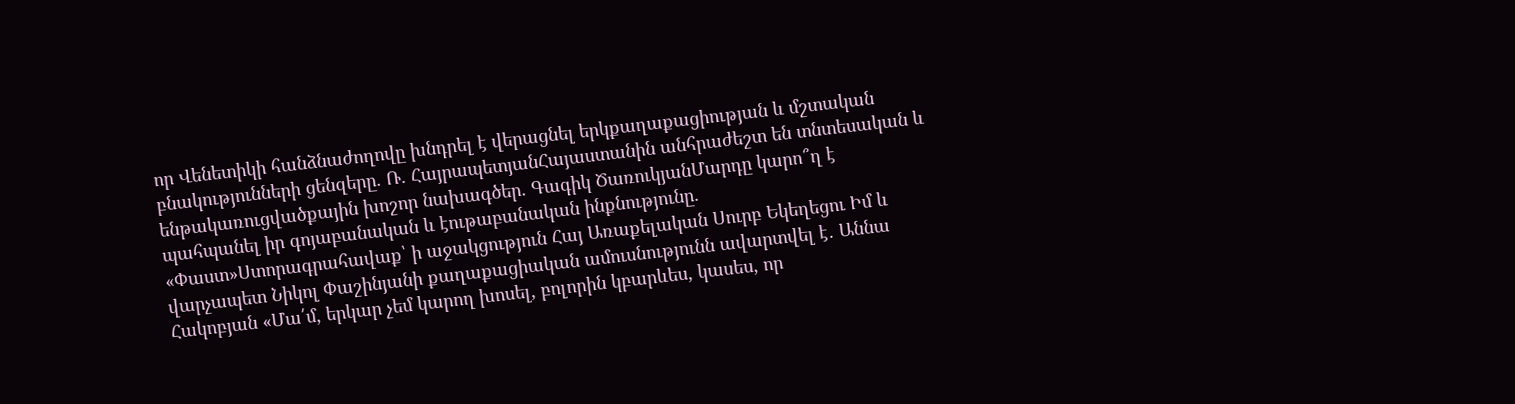որ Վենետիկի հանձնաժողովը խնդրել է վերացնել երկքաղաքացիության և մշտական բնակությունների ցենզերը. Ռ. ՀայրապետյանՀայաստանին անհրաժեշտ են տնտեսական և ենթակառուցվածքային խոշոր նախագծեր. Գագիկ ԾառուկյանՄարդը կարո՞ղ է պահպանել իր գոյաբանական և էութաբանական ինքնությունը. «Փաստ»Ստորագրահավաք՝ ի աջակցություն Հայ Առաքելական Սուրբ Եկեղեցու Իմ և վարչապետ Նիկոլ Փաշինյանի քաղաքացիական ամուսնությունն ավարտվել է․ Աննա Հակոբյան «Մա՛մ, երկար չեմ կարող խոսել, բոլորին կբարևես, կասես, որ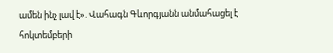ամեն ինչ լավ է». Վահագն Գևորգյանն անմահացել է հոկտեմբերի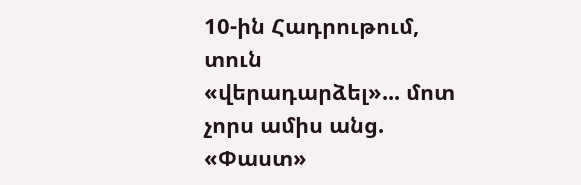10-ին Հադրութում, տուն «վերադարձել»... մոտ չորս ամիս անց. «Փաստ»